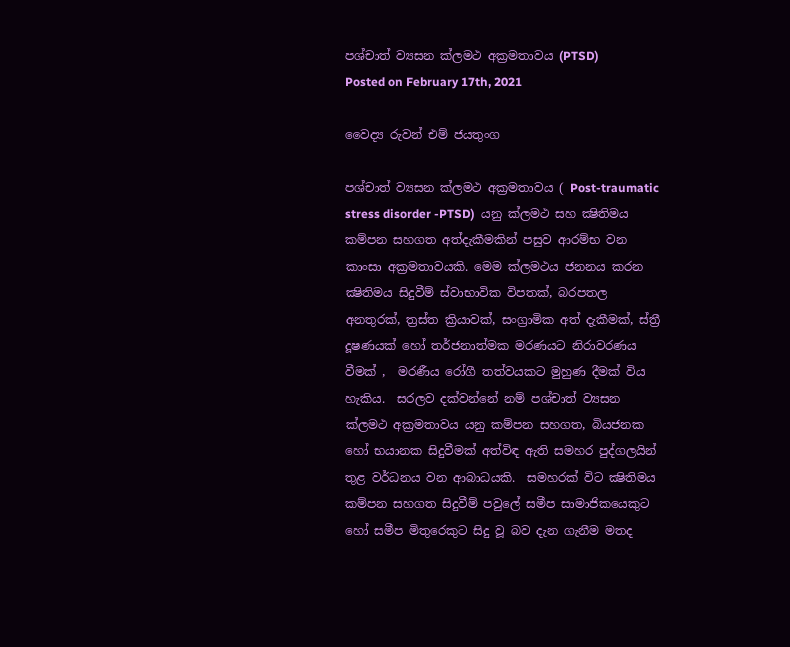පශ්චාත් ව්‍යසන ක්ලමථ අක්‍රමතාවය (PTSD)
Posted on February 17th, 2021

වෛද්‍ය රුවන් එම් ජයතුංග

පශ්චාත් ව්‍යසන ක්ලමථ අක්‍රමතාවය ( Post-traumatic stress disorder -PTSD)  යනු ක්ලමථ සහ ක්‍ෂිතිමය කම්පන සහගත අත්දැකීමකින් පසුව ආරම්භ වන කාංසා අක්‍රමතාවයකි. මෙම ක්ලමථය ජනනය කරන ක්‍ෂිතිමය සිදුවීම් ස්වාභාවික විපතක්, බරපතල අනතුරක්, ත්‍රස්ත ක්‍රියාවක්, සංග්‍රාමික අත් දැකීමක්, ස්ත්‍රී දූෂණයක් හෝ තර්ජනාත්මක මරණයට නිරාවරණය වීමක් ,  මරණීය රෝගී තත්වයකට මුහුණ දීමක් විය හැකිය.  සරලව දක්වන්නේ නම් පශ්චාත් ව්‍යසන ක්ලමථ අක්‍රමතාවය යනු කම්පන සහගත, බියජනක හෝ භයානක සිදුවීමක් අත්විඳ ඇති සමහර පුද්ගලයින් තුළ වර්ධනය වන ආබාධයකි.  සමහරක් විට ක්‍ෂිතිමය කම්පන සහගත සිදුවීම් පවුලේ සමීප සාමාජිකයෙකුට හෝ සමීප මිතුරෙකුට සිදු වූ බව දැන ගැනීම මතද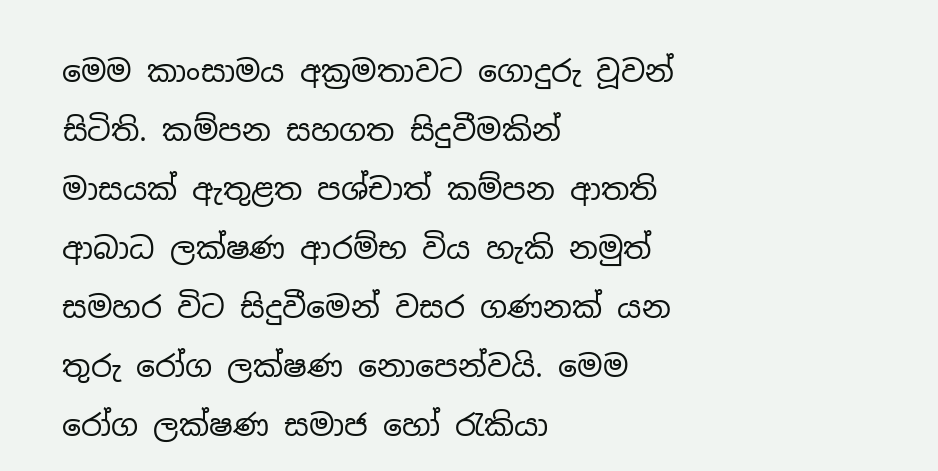මෙම කාංසාමය අක්‍රමතාවට ගොදුරු වූවන් සිටිති. කම්පන සහගත සිදුවීමකින් මාසයක් ඇතුළත පශ්චාත් කම්පන ආතති ආබාධ ලක්ෂණ ආරම්භ විය හැකි නමුත් සමහර විට සිදුවීමෙන් වසර ගණනක් යන තුරු රෝග ලක්ෂණ නොපෙන්වයි. මෙම රෝග ලක්ෂණ සමාජ හෝ රැකියා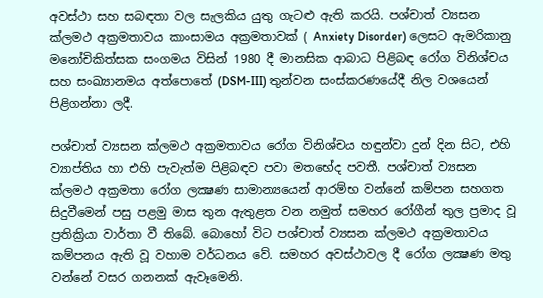අවස්ථා සහ සබඳතා වල සැලකිය යුතු ගැටළු ඇති කරයි. පශ්චාත් ව්‍යසන ක්ලමථ අක්‍රමතාවය කාංසාමය අක්‍රමතාවක් ( Anxiety Disorder) ලෙසට ඇමරිකානු මනෝචිකිත්සක සංගමය විසින් 1980 දී මානසික ආබාධ පිළිබඳ රෝග විනිශ්චය සහ සංඛ්‍යානමය අත්පොතේ (DSM-III) තුන්වන සංස්කරණයේදී නිල වශයෙන් පිළිගන්නා ලදී.

පශ්චාත් ව්‍යසන ක්ලමථ අක්‍රමතාවය රෝග විනිශ්චය හඳුන්වා දුන් දින සිට, එහි ව්‍යාප්තිය හා එහි පැවැත්ම පිළිබඳව පවා මතභේද පවතී. පශ්චාත් ව්‍යසන ක්ලමථ අක්‍රමතා රෝග ලක්‍ෂණ සාමාන්‍යයෙන් ආරම්භ වන්නේ කම්පන සහගත සිදුවීමෙන් පසු පළමු මාස තුන ඇතුළත වන නමුත් සමහර රෝගීන් තුල ප්‍රමාද වූ ප්‍රතික්‍රියා වාර්තා වී තිබේ. බොහෝ විට පශ්චාත් ව්‍යසන ක්ලමථ අක්‍රමතාවය  කම්පනය ඇති වූ වහාම වර්ධනය වේ. සමහර අවස්ථාවල දී රෝග ලක්‍ෂණ මතු වන්නේ වසර ගනනක් ඇවෑමෙනි.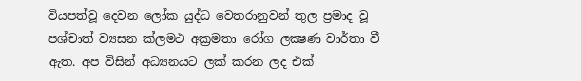වියපත්වූ දෙවන ලෝක යුද්ධ වෙතරානුවන් තුල ප්‍රමාද වූ පශ්චාත් ව්‍යසන ක්ලමථ අක්‍රමතා රෝග ලක්‍ෂණ වාර්තා වී ඇත. අප විසින් අධ්‍යනයට ලක් කරන ලද එක්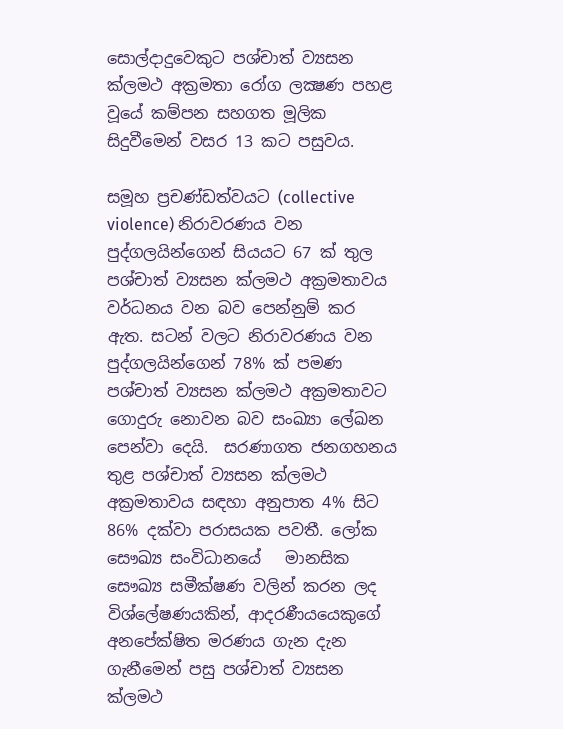සොල්දාදුවෙකුට පශ්චාත් ව්‍යසන ක්ලමථ අක්‍රමතා රෝග ලක්‍ෂණ පහළ වූයේ කම්පන සහගත මූලික සිදුවීමෙන් වසර 13 කට පසුවය.

සමූහ ප්‍රචණ්ඩත්වයට (collective violence) නිරාවරණය වන පුද්ගලයින්ගෙන් සියයට 67 ක් තුල පශ්චාත් ව්‍යසන ක්ලමථ අක්‍රමතාවය වර්ධනය වන බව පෙන්නුම් කර ඇත. සටන් වලට නිරාවරණය වන පුද්ගලයින්ගෙන් 78% ක් පමණ පශ්චාත් ව්‍යසන ක්ලමථ අක්‍රමතාවට ගොදුරු නොවන බව සංඛ්‍යා ලේඛන පෙන්වා දෙයි.  සරණාගත ජනගහනය තුළ පශ්චාත් ව්‍යසන ක්ලමථ අක්‍රමතාවය සඳහා අනුපාත 4% සිට 86% දක්වා පරාසයක පවතී. ලෝක සෞඛ්‍ය සංවිධානයේ   මානසික සෞඛ්‍ය සමීක්ෂණ වලින් කරන ලද විශ්ලේෂණයකින්, ආදරණීයයෙකුගේ අනපේක්ෂිත මරණය ගැන දැන ගැනීමෙන් පසු පශ්චාත් ව්‍යසන ක්ලමථ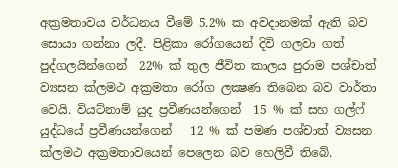අක්‍රමතාවය වර්ධනය වීමේ 5.2% ක අවදානමක් ඇති බව සොයා ගන්නා ලදී. පිළිකා රෝගයෙන් දිවි ගලවා ගත්  පුද්ගලයින්ගෙන්  22% ක් තුල ජීවිත කාලය පුරාම පශ්චාත් ව්‍යසන ක්ලමථ අක්‍රමතා රෝග ලක්‍ෂණ තිබෙන බව වාර්තා වෙයි. වියට්නාම් යුද ප්‍රවීණයන්ගෙන්  15 % ක් සහ ගල්ෆ් යුද්ධයේ ප්‍රවීණයන්ගෙන්   12 % ක් පමණ පශ්චාත් ව්‍යසන ක්ලමථ අක්‍රමතාවයෙන් පෙලෙන බව හෙලිවී තිබේ.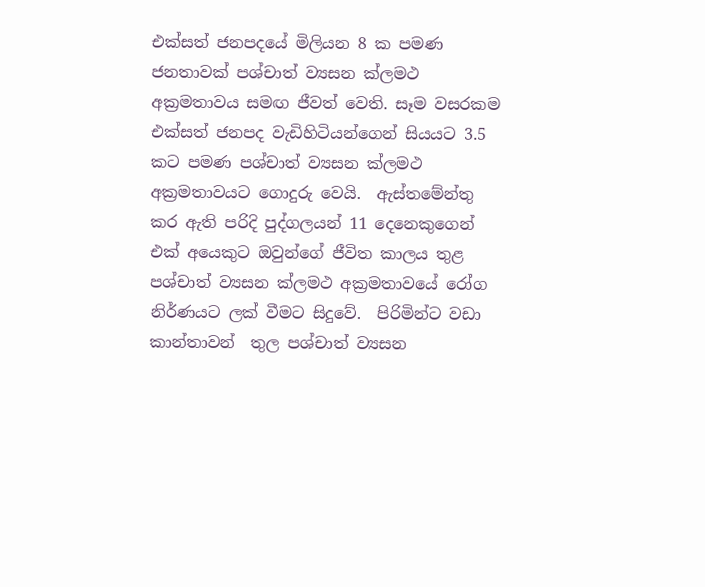එක්සත් ජනපදයේ මිලියන 8 ක පමණ ජනතාවක් පශ්චාත් ව්‍යසන ක්ලමථ අක්‍රමතාවය සමඟ ජීවත් වෙති. සෑම වසරකම එක්සත් ජනපද වැඩිහිටියන්ගෙන් සියයට 3.5 කට පමණ පශ්චාත් ව්‍යසන ක්ලමථ අක්‍රමතාවයට ගොදුරු වෙයි.  ඇස්තමේන්තු කර ඇති පරිදි පුද්ගලයන් 11 දෙනෙකුගෙන් එක් අයෙකුට ඔවුන්ගේ ජීවිත කාලය තුළ පශ්චාත් ව්‍යසන ක්ලමථ අක්‍රමතාවයේ රෝග නිර්ණයට ලක් වීමට සිදුවේ.  පිරිමින්ට වඩා කාන්තාවන්  තුල පශ්චාත් ව්‍යසන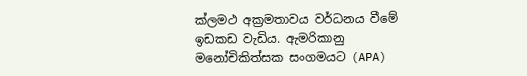ක්ලමථ අක්‍රමතාවය වර්ධනය වීමේ ඉඩකඩ වැඩිය. ඇමරිකානු මනෝචිකිත්සක සංගමයට (APA)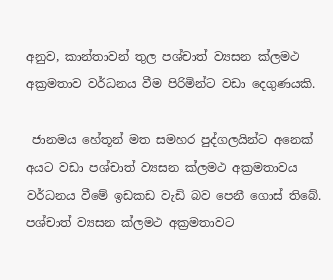අනුව, කාන්තාවන් තුල පශ්චාත් ව්‍යසන ක්ලමථ අක්‍රමතාව වර්ධනය වීම පිරිමින්ට වඩා දෙගුණයකි.

 ජානමය හේතූන් මත සමහර පුද්ගලයින්ට අනෙක් අයට වඩා පශ්චාත් ව්‍යසන ක්ලමථ අක්‍රමතාවය වර්ධනය වීමේ ඉඩකඩ වැඩි බව පෙනී ගොස් තිබේ.   පශ්චාත් ව්‍යසන ක්ලමථ අක්‍රමතාවට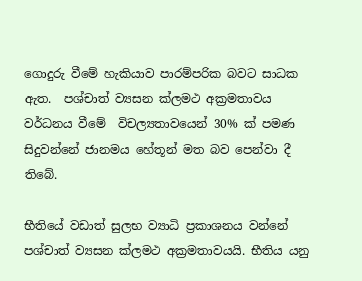ගොදුරු වීමේ හැකියාව පාරම්පරික බවට සාධක ඇත.  පශ්චාත් ව්‍යසන ක්ලමථ අක්‍රමතාවය වර්ධනය වීමේ  විචල්‍යතාවයෙන් 30% ක් පමණ සිදුවන්නේ ජානමය හේතූන් මත බව පෙන්වා දී තිබේ.

භීතියේ වඩාත් සුලභ ව්‍යාධි ප්‍රකාශනය වන්නේ පශ්චාත් ව්‍යසන ක්ලමථ අක්‍රමතාවයයි. භීතිය යනු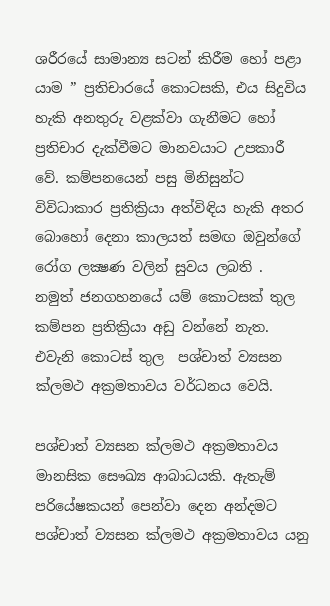ශරීරයේ සාමාන්‍ය සටන් කිරීම හෝ පළා යාම ” ප්‍රතිචාරයේ කොටසකි, එය සිදුවිය හැකි අනතුරු වළක්වා ගැනීමට හෝ ප්‍රතිචාර දැක්වීමට මානවයාට උපකාරී වේ. කම්පනයෙන් පසු මිනිසුන්ට විවිධාකාර ප්‍රතික්‍රියා අත්විඳිය හැකි අතර බොහෝ දෙනා කාලයත් සමඟ ඔවුන්ගේ රෝග ලක්‍ෂණ වලින් සුවය ලබති .  නමුත් ජනගහනයේ යම් කොටසක් තුල කම්පන ප්‍රතික්‍රියා අඩු වන්නේ නැත. එවැනි කොටස් තුල  පශ්චාත් ව්‍යසන ක්ලමථ අක්‍රමතාවය වර්ධනය වෙයි.

පශ්චාත් ව්‍යසන ක්ලමථ අක්‍රමතාවය  මානසික සෞඛ්‍ය ආබාධයකි. ඇතැම් පරියේෂකයන් පෙන්වා දෙන අන්දමට පශ්චාත් ව්‍යසන ක්ලමථ අක්‍රමතාවය යනු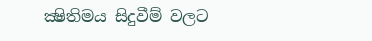ක්‍ෂිතිමය සිදුවීම් වලට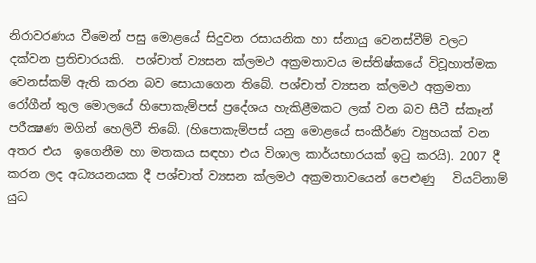නිරාවරණය වීමෙන් පසු මොළයේ සිදුවන රසායනික හා ස්නායු වෙනස්වීම් වලට දක්වන ප්‍රතිචාරයකි.  පශ්චාත් ව්‍යසන ක්ලමථ අක්‍රමතාවය මස්තිෂ්කයේ විවූහාත්මක වෙනස්කම් ඇති කරන බව සොයාගෙන තිබේ. පශ්චාත් ව්‍යසන ක්ලමථ අක්‍රමතා රෝගීන් තුල මොලයේ හිපොකැම්පස් ප්‍රදේශය හැකිළීමකට ලක් වන බව සීටී ස්කෑන් පරීක්‍ෂණ මගින් හෙලිවී තිබේ. (හිපොකැම්පස් යනු මොළයේ සංකීර්ණ ව්‍යුහයක් වන අතර එය  ඉගෙනීම හා මතකය සඳහා එය විශාල කාර්යභාරයක් ඉටු කරයි). 2007 දී කරන ලද අධ්‍යයනයක දී පශ්චාත් ව්‍යසන ක්ලමථ අක්‍රමතාවයෙන් පෙළුණු   වියට්නාම් යුධ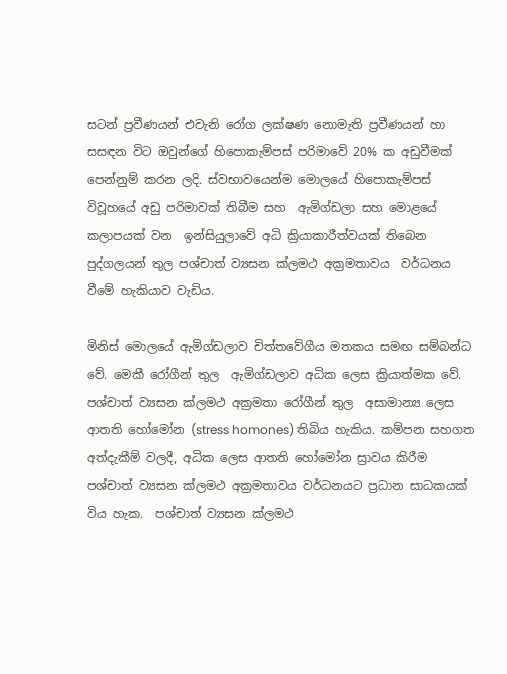සටන් ප්‍රවීණයන් එවැනි රෝග ලක්ෂණ නොමැති ප්‍රවීණයන් හා සසඳන විට ඔවුන්ගේ හිපොකැම්පස් පරිමාවේ 20% ක අඩුවීමක් පෙන්නුම් කරන ලදි. ස්වභාවයෙන්ම මොලයේ හිපොකැම්පස් විවූහයේ අඩු පරිමාවක් තිබීම සහ  ඇමිග්ඩලා සහ මොළයේ කලාපයක් වන  ඉන්සියුලාවේ අධි ක්‍රියාකාරීත්වයක් තිබෙන පුද්ගලයන් තුල පශ්චාත් ව්‍යසන ක්ලමථ අක්‍රමතාවය  වර්ධනය වීමේ හැකියාව වැඩිය.

මිනිස් මොලයේ ඇමිග්ඩලාව චිත්තවේගීය මතකය සමඟ සම්බන්ධ වේ. මෙකී රෝගීන් තුල  ඇමිග්ඩලාව අධික ලෙස ක්‍රියාත්මක වේ. පශ්චාත් ව්‍යසන ක්ලමථ අක්‍රමතා රෝගීන් තුල  අසාමාන්‍ය ලෙස ආතති හෝමෝන (stress homones) තිබිය හැකිය. කම්පන සහගත අත්දැකීම් වලදී, අධික ලෙස ආතති හෝමෝන ස්‍රාවය කිරීම  පශ්චාත් ව්‍යසන ක්ලමථ අක්‍රමතාවය වර්ධනයට ප්‍රධාන සාධකයක් විය හැක.  පශ්චාත් ව්‍යසන ක්ලමථ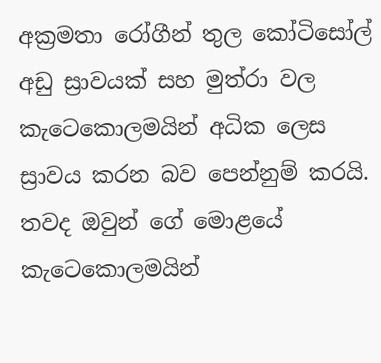අක්‍රමතා රෝගීන් තුල කෝටිසෝල් අඩු ස්‍රාවයක් සහ මුත්රා වල කැටෙකොලමයින් අධික ලෙස ස්‍රාවය කරන බව පෙන්නුම් කරයි. තවද ඔවුන් ගේ මොළයේ කැටෙකොලමයින්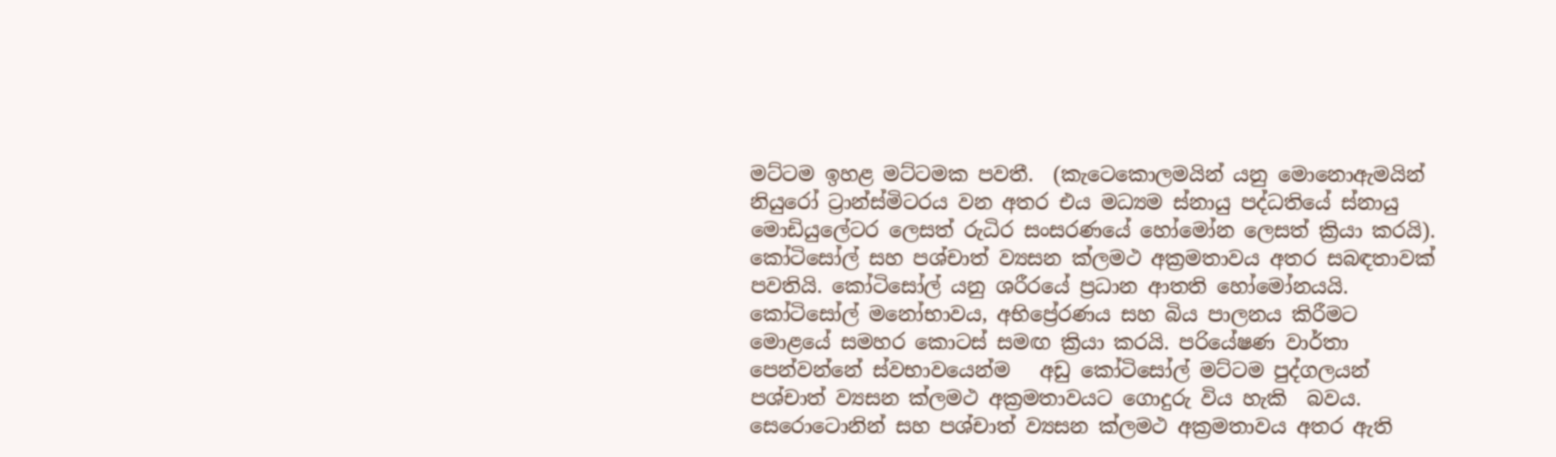මට්ටම ඉහළ මට්ටමක පවතී.  (කැටෙකොලමයින් යනු මොනොඇමයින් නියුරෝ ට්‍රාන්ස්මිටරය වන අතර එය මධ්‍යම ස්නායු පද්ධතියේ ස්නායු මොඩියුලේටර ලෙසත් රුධිර සංසරණයේ හෝමෝන ලෙසත් ක්‍රියා කරයි). කෝටිසෝල් සහ පශ්චාත් ව්‍යසන ක්ලමථ අක්‍රමතාවය අතර සබඳතාවක් පවතියි. කෝටිසෝල් යනු ශරීරයේ ප්‍රධාන ආතති හෝමෝනයයි. කෝටිසෝල් මනෝභාවය, අභිප්‍රේරණය සහ බිය පාලනය කිරීමට මොළයේ සමහර කොටස් සමඟ ක්‍රියා කරයි. පරියේෂණ වාර්තා පෙන්වන්නේ ස්වභාවයෙන්ම   අඩු කෝටිසෝල් මට්ටම පුද්ගලයන් පශ්චාත් ව්‍යසන ක්ලමථ අක්‍රමතාවයට ගොදුරු විය හැකි  බවය. සෙරොටොනින් සහ පශ්චාත් ව්‍යසන ක්ලමථ අක්‍රමතාවය අතර ඇති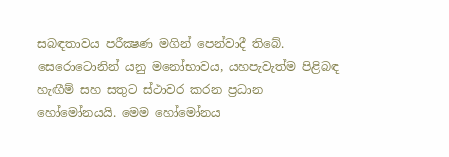සබඳතාවය පරීක්‍ෂණ මගින් පෙන්වාදී තිබේ.  සෙරොටොනින් යනු මනෝභාවය, යහපැවැත්ම පිළිබඳ හැඟීම් සහ සතුට ස්ථාවර කරන ප්‍රධාන හෝමෝනයයි. මෙම හෝමෝනය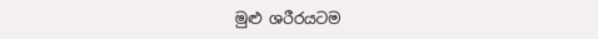මුළු ශරීරයටම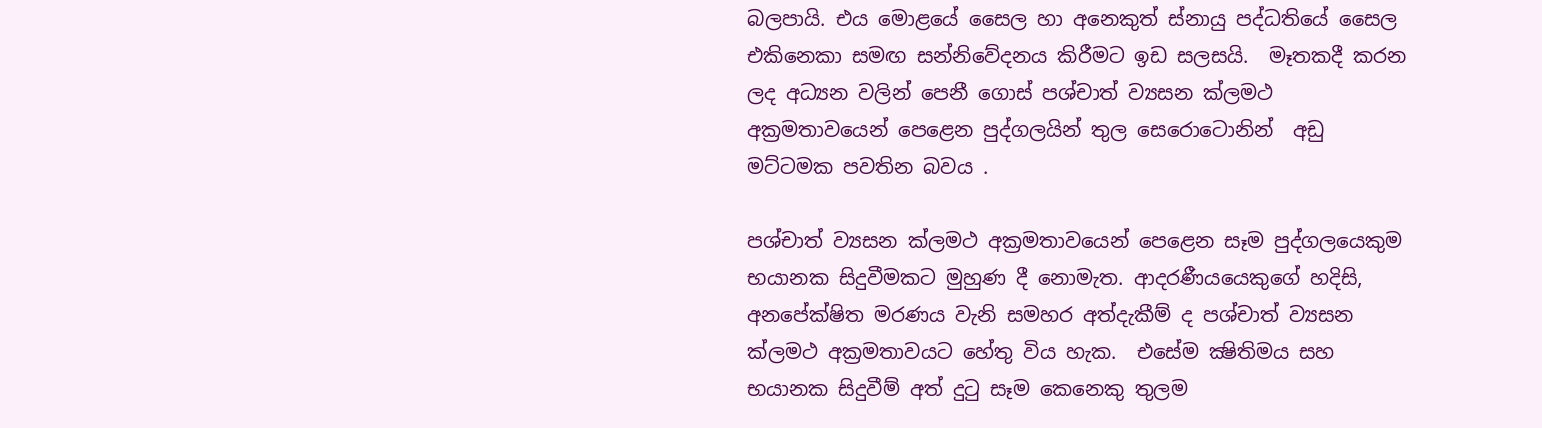බලපායි. එය මොළයේ සෛල හා අනෙකුත් ස්නායු පද්ධතියේ සෛල එකිනෙකා සමඟ සන්නිවේදනය කිරීමට ඉඩ සලසයි.  මෑතකදී කරන ලද අධ්‍යන වලින් පෙනී ගොස් පශ්චාත් ව්‍යසන ක්ලමථ අක්‍රමතාවයෙන් පෙළෙන පුද්ගලයින් තුල සෙරොටොනින්  අඩු මට්ටමක පවතින බවය .

පශ්චාත් ව්‍යසන ක්ලමථ අක්‍රමතාවයෙන් පෙළෙන සෑම පුද්ගලයෙකුම භයානක සිදුවීමකට මුහුණ දී නොමැත. ආදරණීයයෙකුගේ හදිසි, අනපේක්ෂිත මරණය වැනි සමහර අත්දැකීම් ද පශ්චාත් ව්‍යසන ක්ලමථ අක්‍රමතාවයට හේතු විය හැක.  එසේම ක්‍ෂිතිමය සහ  භයානක සිදුවීම් අත් දුටු සෑම කෙනෙකු තුලම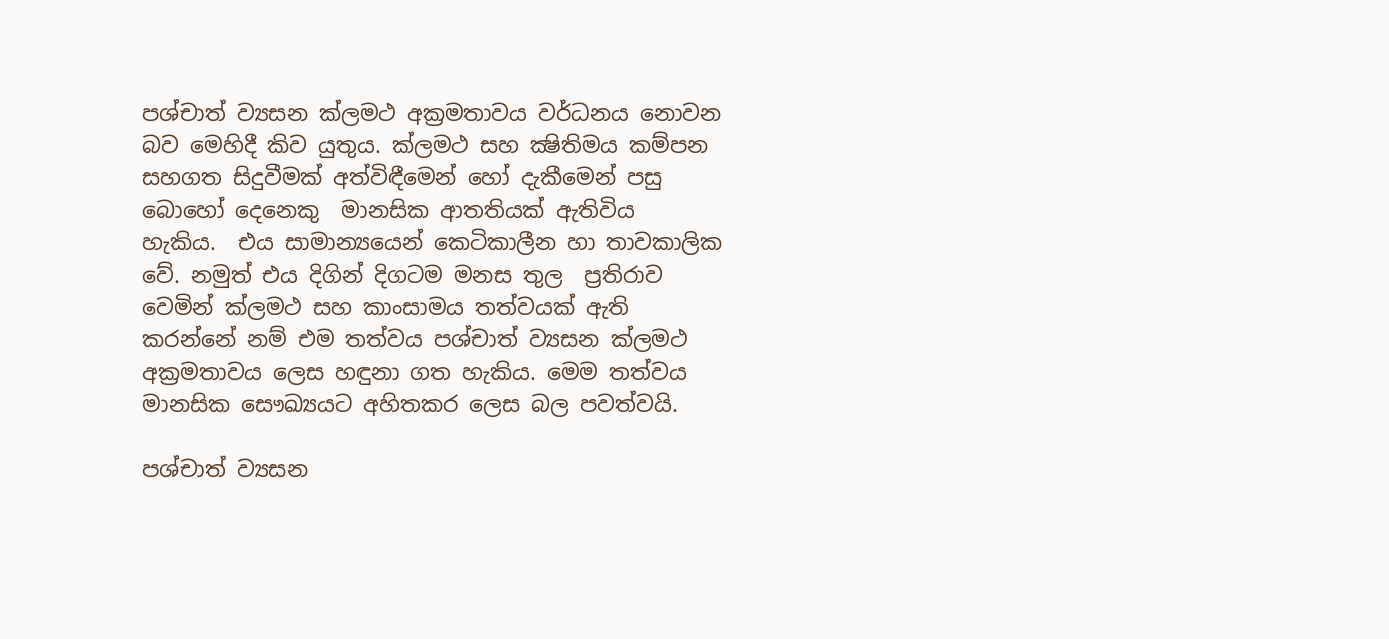පශ්චාත් ව්‍යසන ක්ලමථ අක්‍රමතාවය වර්ධනය නොවන බව මෙහිදී කිව යුතුය. ක්ලමථ සහ ක්‍ෂිතිමය කම්පන සහගත සිදුවීමක් අත්විඳීමෙන් හෝ දැකීමෙන් පසු බොහෝ දෙනෙකු  මානසික ආතතියක් ඇතිවිය  හැකිය.  එය සාමාන්‍යයෙන් කෙටිකාලීන හා තාවකාලික වේ. නමුත් එය දිගින් දිගටම මනස තුල  ප්‍රතිරාව වෙමින් ක්ලමථ සහ කාංසාමය තත්වයක් ඇති කරන්නේ නම් එම තත්වය පශ්චාත් ව්‍යසන ක්ලමථ අක්‍රමතාවය ලෙස හඳුනා ගත හැකිය. මෙම තත්වය මානසික සෞඛ්‍යයට අහිතකර ලෙස බල පවත්වයි.

පශ්චාත් ව්‍යසන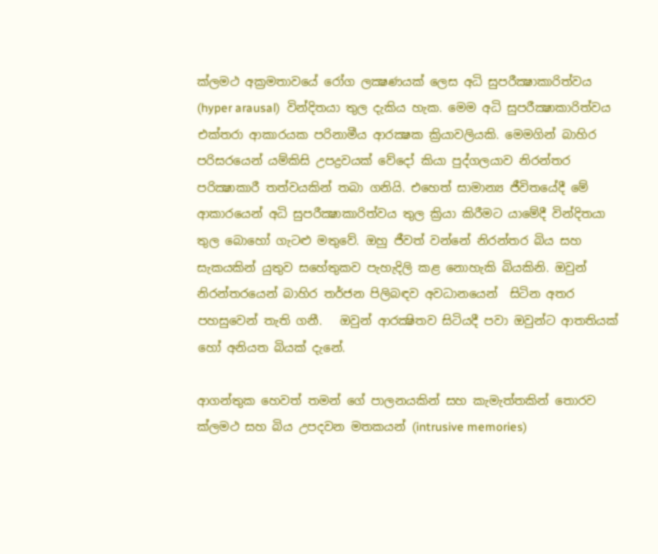ක්ලමථ අක්‍රමතාවයේ රෝග ලක්‍ෂණයක් ලෙස අධි සුපරීක්‍ෂාකාරිත්වය (hyper arausal)  වින්දිතයා තුල දැකිය හැක. මෙම අධි සුපරීක්‍ෂාකාරිත්වය එක්තරා ආකාරයක පරිනාමීය ආරක්‍ෂක ක්‍රියාවලියකි. මෙමගින් බාහිර පරිසරයෙන් යම්කිසි උපද්‍රවයක් වේදෝ කියා පුද්ගලයාව නිරන්තර පරික්‍ෂාකාරී තත්වයකින් තබා ගනියි. එහෙත් සාමාන්‍ය ජීවිතයේදී මේ ආකාරයෙන් අධි සුපරීක්‍ෂාකාරිත්වය තුල ක්‍රියා කිරීමට යාමේදී වින්දිතයා තුල බොහෝ ගැටළු මතුවේ. ඔහු ජීවත් වන්නේ නිරන්තර බිය සහ සැකයකින් යුතුව සහේතුකව පැහැදිලි කළ නොහැකි බියකිනි. ඔවුන් නිරන්තරයෙන් බාහිර තර්ජන පිලිබඳව අවධානයෙන්  සිටින අතර පහසුවෙන් තැති ගනී.   ඔවුන් ආරක්‍ෂිතව සිටියදී පවා ඔවුන්ට ආතතියක් හෝ අනියත බියක් දැනේ.

ආගන්තුක හෙවත් තමන් ගේ පාලනයකින් සහ කැමැත්තකින් තොරව ක්ලමථ සහ බිය උපදවන මතකයන් (intrusive memories)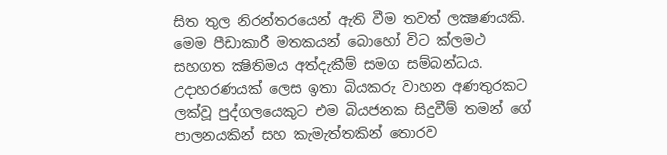සිත තුල නිරන්තරයෙන් ඇති වීම තවත් ලක්‍ෂණයකි. මෙම පීඩාකාරී මතකයන් බොහෝ විට ක්ලමථ සහගත ක්‍ෂිතිමය අත්දැකීම් සමග සම්බන්ධය. උදාහරණයක් ලෙස ඉතා බියකරු වාහන අණතුරකට ලක්වූ පුද්ගලයෙකුට එම බියජනක සිදුවීම් තමන් ගේ පාලනයකින් සහ කැමැත්තකින් තොරව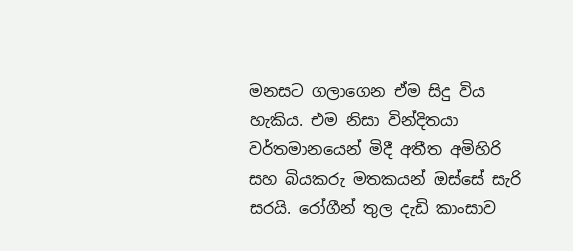මනසට ගලාගෙන ඒම සිදු විය හැකිය. එම නිසා වින්දිතයා වර්තමානයෙන් මිදී අතීත අමිහිරි සහ බියකරු මතකයන් ඔස්සේ සැරි සරයි. රෝගීන් තුල දැඩි කාංසාව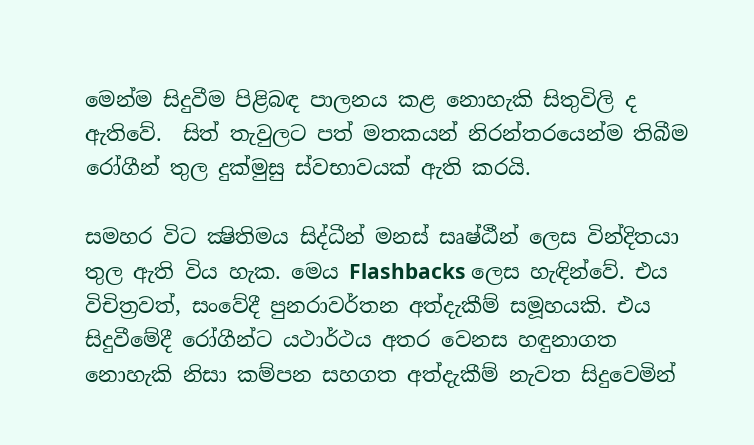මෙන්ම සිදුවීම පිළිබඳ පාලනය කළ නොහැකි සිතුවිලි ද  ඇතිවේ.  සිත් තැවුලට පත් මතකයන් නිරන්තරයෙන්ම තිබීම රෝගීන් තුල දුක්මුසු ස්වභාවයක් ඇති කරයි.

සමහර විට ක්‍ෂිතිමය සිද්ධීන් මනස් සෘෂ්ඨීන් ලෙස වින්දිතයා තුල ඇති විය හැක. මෙය Flashbacks ලෙස හැඳින්වේ. එය විචිත්‍රවත්, සංවේදී පුනරාවර්තන අත්දැකීම් සමූහයකි. එය සිදුවීමේදී රෝගීන්ට යථාර්ථය අතර වෙනස හඳුනාගත නොහැකි නිසා කම්පන සහගත අත්දැකීම් නැවත සිදුවෙමින්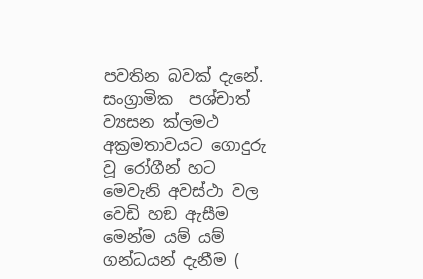පවතින බවක් දැනේ. සංග්‍රාමික  පශ්චාත් ව්‍යසන ක්ලමථ අක්‍රමතාවයට ගොදුරු වූ රෝගීන් හට මෙවැනි අවස්ථා වල වෙඩි හඞ ඇසීම මෙන්ම යම් යම් ගන්ධයන් දැනීම (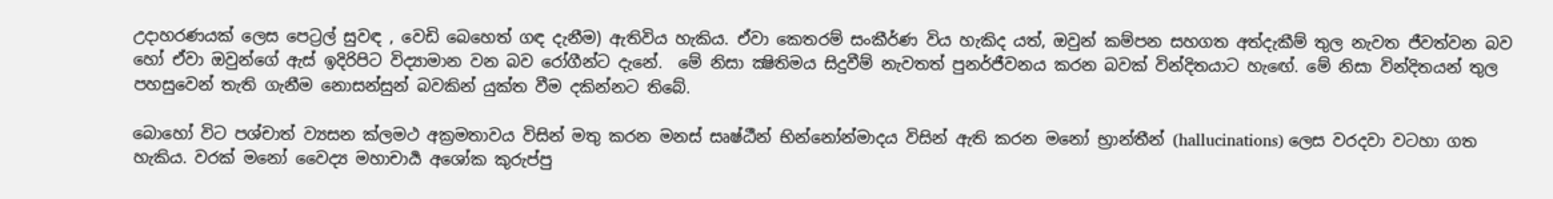උදාහරණයක් ලෙස පෙට්‍රල් සුවඳ , වෙඩි බෙහෙත් ගඳ දැනීම) ඇතිවිය හැකිය. ඒවා කෙතරම් සංකීර්ණ විය හැකිද යත්, ඔවුන් කම්පන සහගත අත්දැකීම් තුල නැවත ජීවත්වන බව හෝ ඒවා ඔවුන්ගේ ඇස් ඉදිරිපිට විද්‍යාමාන වන බව රෝගීන්ට දැනේ.  මේ නිසා ක්‍ෂිතිමය සිදුවීම් නැවතත් පුනර්ජීවනය කරන බවක් වින්දිතයාට හැඟේ. මේ නිසා වින්දිතයන් තුල පහසුවෙන් තැති ගැනීම නොසන්සුන් බවකින් යුක්ත වීම දකින්නට තිබේ.

බොහෝ විට පශ්චාත් ව්‍යසන ක්ලමථ අක්‍රමතාවය විසින් මතු කරන මනස් සෘෂ්ඨීන් භින්නෝන්මාදය විසින් ඇති කරන මනෝ භ්‍රාන්තීන් (hallucinations) ලෙස වරදවා වටහා ගත හැකිය. වරක් මනෝ වෛද්‍ය මහාචාර්‍ය අශෝක කුරුප්පු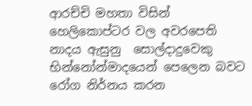ආරච්චි මහතා විසින් හෙලිකොප්ටර වල අවරපෙති නාදය ඇසුනු  සොල්දාදුවෙකු භින්නෝන්මාදයෙන් පෙලෙන බවට රෝග නිර්නය කරන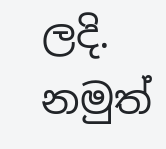ලදි. නමුත්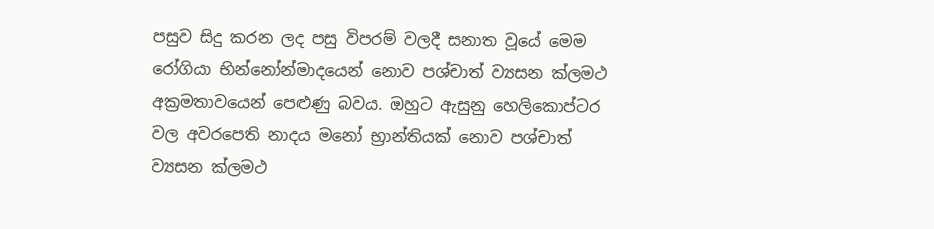පසුව සිදු කරන ලද පසු විපරම් වලදී සනාත වූයේ මෙම රෝගියා භින්නෝන්මාදයෙන් නොව පශ්චාත් ව්‍යසන ක්ලමථ අක්‍රමතාවයෙන් පෙළුණු බවය. ඔහුට ඇසුනු හෙලිකොප්ටර වල අවරපෙති නාදය මනෝ භ්‍රාන්තියක් නොව පශ්චාත් ව්‍යසන ක්ලමථ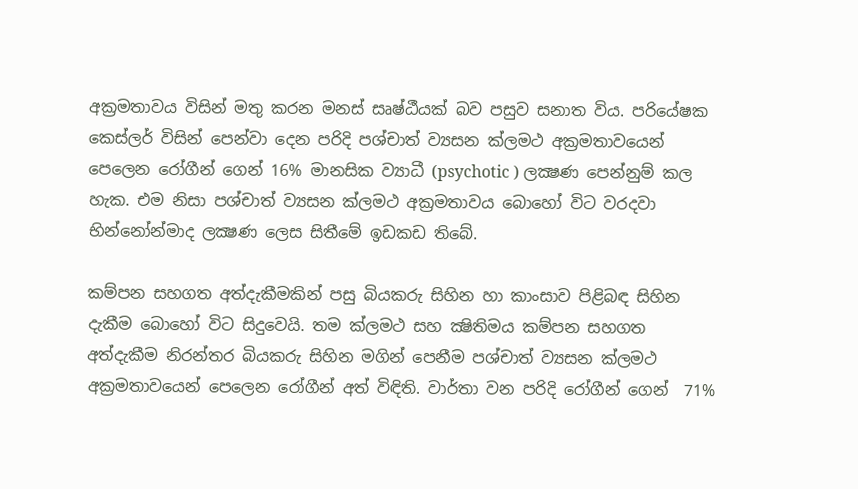අක්‍රමතාවය විසින් මතු කරන මනස් සෘෂ්ඨීයක් බව පසුව සනාත විය. පරියේෂක කෙස්ලර් විසින් පෙන්වා දෙන පරිදි පශ්චාත් ව්‍යසන ක්ලමථ අක්‍රමතාවයෙන් පෙලෙන රෝගීන් ගෙන් 16% මානසික ව්‍යාධී (psychotic ) ලක්‍ෂණ පෙන්නුම් කල හැක. එම නිසා පශ්චාත් ව්‍යසන ක්ලමථ අක්‍රමතාවය බොහෝ විට වරදවා භින්නෝන්මාද ලක්‍ෂණ ලෙස සිතීමේ ඉඩකඩ තිබේ.

කම්පන සහගත අත්දැකීමකින් පසු බියකරු සිහින හා කාංසාව පිළිබඳ සිහින දැකීම බොහෝ විට සිදුවෙයි. තම ක්ලමථ සහ ක්‍ෂිතිමය කම්පන සහගත අත්දැකීම නිරන්තර බියකරු සිහින මගින් පෙනීම පශ්චාත් ව්‍යසන ක්ලමථ අක්‍රමතාවයෙන් පෙලෙන රෝගීන් අත් විඳිති. වාර්තා වන පරිදි රෝගීන් ගෙන්  71%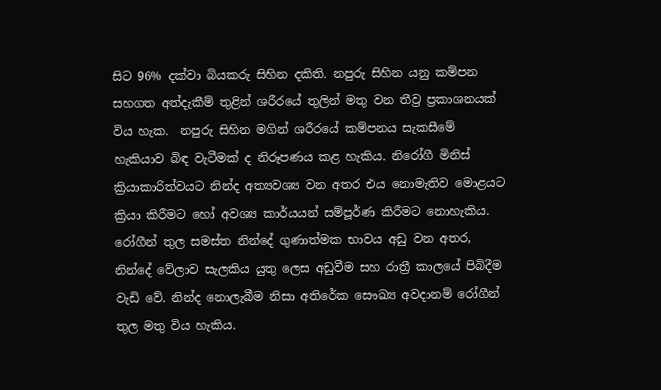සිට 96% දක්වා බියකරු සිහින දකිති. නපුරු සිහින යනු කම්පන සහගත අත්දැකීම් තුළින් ශරීරයේ තුලින් මතු වන තීව්‍ර ප්‍රකාශනයක් විය හැක.  නපුරු සිහින මගින් ශරීරයේ කම්පනය සැකසීමේ හැකියාව බිඳ වැටීමක් ද නිරූපණය කළ හැකිය. නිරෝගී මිනිස් ක්‍රියාකාරිත්වයට නින්ද අත්‍යවශ්‍ය වන අතර එය නොමැතිව මොළයට ක්‍රියා කිරීමට හෝ අවශ්‍ය කාර්යයන් සම්පූර්ණ කිරීමට නොහැකිය. රෝගීන් තුල සමස්ත නින්දේ ගුණාත්මක භාවය අඩු වන අතර, නින්දේ වේලාව සැලකිය යුතු ලෙස අඩුවීම සහ රාත්‍රී කාලයේ පිබිදීම වැඩි වේ. නින්ද නොලැබීම නිසා අතිරේක සෞඛ්‍ය අවදානම් රෝගීන් තුල මතු විය හැකිය.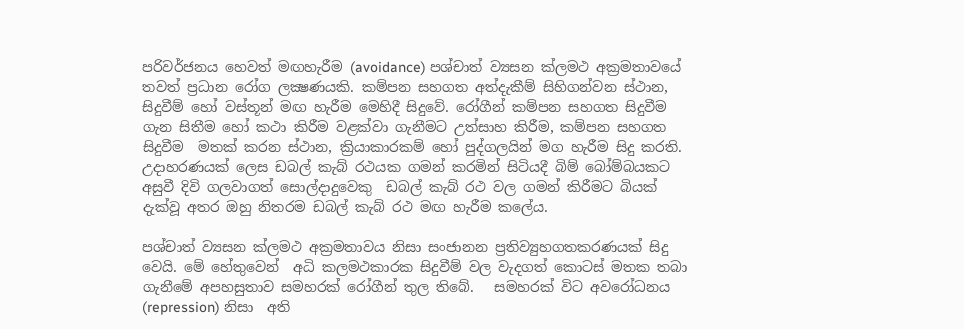පරිවර්ජනය හෙවත් මඟහැරීම (avoidance) පශ්චාත් ව්‍යසන ක්ලමථ අක්‍රමතාවයේ තවත් ප්‍රධාන රෝග ලක්‍ෂණයකි. කම්පන සහගත අත්දැකීම් සිහිගන්වන ස්ථාන, සිදුවීම් හෝ වස්තූන් මඟ හැරීම මෙහිදී සිදුවේ. රෝගීන් කම්පන සහගත සිදුවීම ගැන සිතීම හෝ කථා කිරීම වළක්වා ගැනීමට උත්සාහ කිරීම, කම්පන සහගත සිදුවීම  මතක් කරන ස්ථාන, ක්‍රියාකාරකම් හෝ පුද්ගලයින් මග හැරීම සිදු කරති. උදාහරණයක් ලෙස ඩබල් කැබ් රථයක ගමන් කරමින් සිටියදී බිම් බෝම්බයකට අසුවී දිවි ගලවාගත් සොල්දාදුවෙකු  ඩබල් කැබ් රථ වල ගමන් කිරීමට බියක් දැක්වූ අතර ඔහු නිතරම ඩබල් කැබ් රථ මඟ හැරීම කලේය.

පශ්චාත් ව්‍යසන ක්ලමථ අක්‍රමතාවය නිසා සංජානන ප්‍රතිව්‍යුහගතකරණයක් සිදු වෙයි. මේ හේතුවෙන්  අධි කලමථකාරක සිදුවීම් වල වැදගත් කොටස් මතක තබා ගැනීමේ අපහසුතාව සමහරක් රෝගීන් තුල තිබේ.   සමහරක් විට අවරෝධනය (repression) නිසා  අති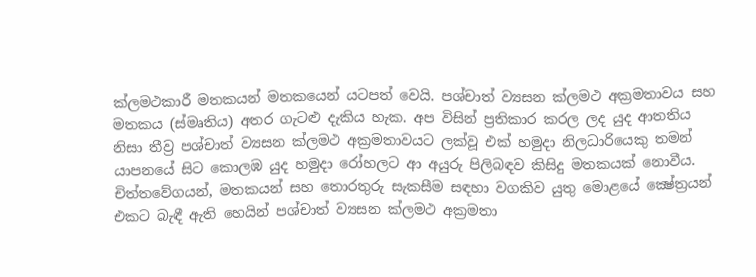ක්ලමථකාරී මතකයන් මතකයෙන් යටපත් වෙයි. පශ්චාත් ව්‍යසන ක්ලමථ අක්‍රමතාවය සහ මතකය (ස්මෘතිය) අතර ගැටළු දැකිය හැක. අප විසින් ප්‍රතිකාර කරල ලද යුද ආතතිය නිසා තීව්‍ර පශ්චාත් ව්‍යසන ක්ලමථ අක්‍රමතාවයට ලක්වූ එක් හමුදා නිලධාරියෙකු තමන් යාපනයේ සිට කොලඹ යුද හමුදා රෝහලට ආ අයුරු පිලිබඳව කිසිදු මතකයක් නොවීය. චිත්තවේගයන්, මතකයන් සහ තොරතුරු සැකසීම සඳහා වගකිව යුතු මොළයේ ක්‍ෂේත්‍රයන් එකට බැඳී ඇති හෙයින් පශ්චාත් ව්‍යසන ක්ලමථ අක්‍රමතා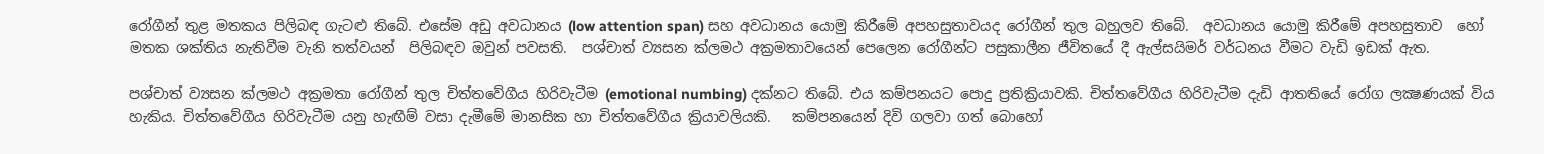රෝගීන් තුළ මතකය පිලිබඳ ගැටළු තිබේ. එසේම අඩු අවධානය (low attention span) සහ අවධානය යොමු කිරීමේ අපහසුතාවයද රෝගීන් තුල බහුලව තිබේ.  අවධානය යොමු කිරීමේ අපහසුතාව  හෝ මතක ශක්තිය නැතිවීම වැනි තත්වයන්  පිලිබඳව ඔවුන් පවසති.  පශ්චාත් ව්‍යසන ක්ලමථ අක්‍රමතාවයෙන් පෙලෙන රෝගීන්ට පසුකාලීන ජීවිතයේ දී ඇල්සයිමර් වර්ධනය වීමට වැඩි ඉඩක් ඇත.

පශ්චාත් ව්‍යසන ක්ලමථ අක්‍රමතා රෝගීන් තුල චිත්තවේගීය හිරිවැටීම (emotional numbing) දක්නට තිබේ. එය කම්පනයට පොදු ප්‍රතික්‍රියාවකි. චිත්තවේගීය හිරිවැටීම දැඩි ආතතියේ රෝග ලක්‍ෂණයක් විය හැකිය. චිත්තවේගීය හිරිවැටීම යනු හැඟීම් වසා දැමීමේ මානසික හා චිත්තවේගීය ක්‍රියාවලියකි.   කම්පනයෙන් දිවි ගලවා ගත් බොහෝ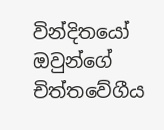වින්දිතයෝ  ඔවුන්ගේ චිත්තවේගීය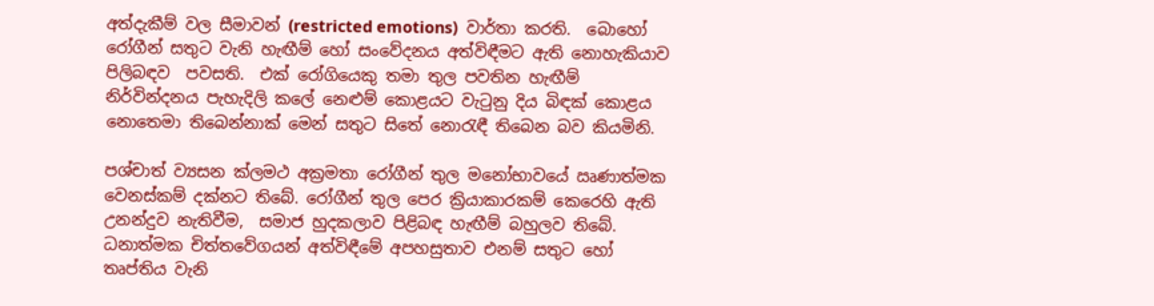අත්දැකීම් වල සීමාවන් (restricted emotions)  වාර්තා කරති.  බොහෝ රෝගීන් සතුට වැනි හැඟීම් හෝ සංවේදනය අත්විඳීමට ඇති නොහැකියාව පිලිබඳව  පවසති.  එක් රෝගියෙකු තමා තුල පවතින හැඟීම් නිර්වින්දනය පැහැදිලි කලේ නෙළුම් කොළයට වැටුනු දිය බිඳක් කොළය නොතෙමා තිබෙන්නාක් මෙන් සතුට සිතේ නොරැඳී තිබෙන බව කියමිනි.

පශ්චාත් ව්‍යසන ක්ලමථ අක්‍රමතා රෝගීන් තුල මනෝභාවයේ ඍණාත්මක වෙනස්කම් දක්නට තිබේ. රෝගීන් තුල පෙර ක්‍රියාකාරකම් කෙරෙහි ඇති උනන්දුව නැතිවීම,  සමාජ හුදකලාව පිළිබඳ හැඟීම් බහුලව තිබේ. ධනාත්මක චිත්තවේගයන් අත්විඳීමේ අපහසුතාව එනම් සතුට හෝ තෘප්තිය වැනි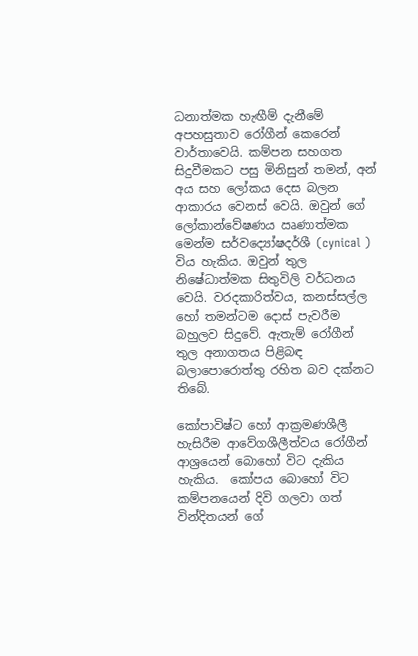ධනාත්මක හැඟීම් දැනීමේ අපහසුතාව රෝගීන් කෙරෙන් වාර්තාවෙයි. කම්පන සහගත සිදුවීමකට පසු මිනිසුන් තමන්, අන් අය සහ ලෝකය දෙස බලන ආකාරය වෙනස් වෙයි. ඔවුන් ගේ ලෝකාන්වේෂණය ඍණාත්මක මෙන්ම සර්වද්‍යෝෂදර්ශී (cynical ) විය හැකිය. ඔවුන් තුල නිෂේධාත්මක සිතුවිලි වර්ධනය වෙයි. වරදකාරිත්වය, කනස්සල්ල හෝ තමන්ටම දොස් පැවරීම බහුලව සිදුවේ. ඇතැම් රෝගීන් තුල අනාගතය පිළිබඳ බලාපොරොත්තු රහිත බව දක්නට තිබේ.

කෝපාවිෂ්ට හෝ ආක්‍රමණශීලී හැසිරීම ආවේගශීලීත්වය රෝගීන් ආශ්‍රයෙන් බොහෝ විට දැකිය හැකිය.  කෝපය බොහෝ විට කම්පනයෙන් දිවි ගලවා ගත් වින්දිතයන් ගේ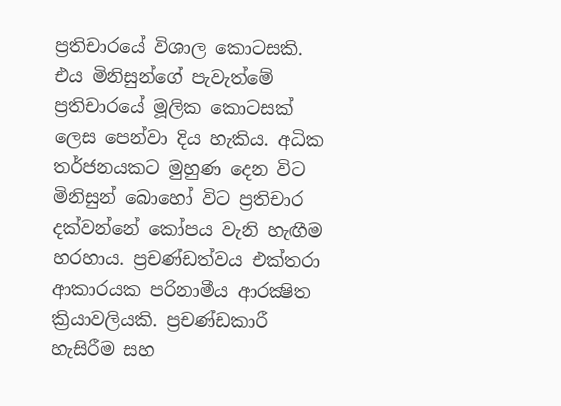ප්‍රතිචාරයේ විශාල කොටසකි. එය මිනිසුන්ගේ පැවැත්මේ ප්‍රතිචාරයේ මූලික කොටසක් ලෙස පෙන්වා දිය හැකිය. අධික තර්ජනයකට මුහුණ දෙන විට මිනිසුන් බොහෝ විට ප්‍රතිචාර දක්වන්නේ කෝපය වැනි හැඟීම හරහාය. ප්‍රචණ්ඩත්වය එක්තරා ආකාරයක පරිනාමීය ආරක්‍ෂිත ක්‍රියාවලියකි. ප්‍රචණ්ඩකාරී හැසිරීම සහ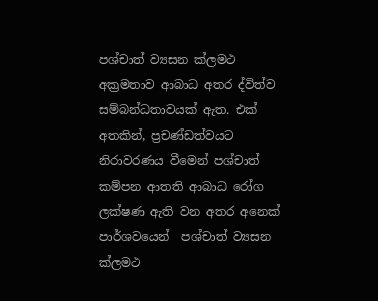පශ්චාත් ව්‍යසන ක්ලමථ අක්‍රමතාව ආබාධ අතර ද්විත්ව සම්බන්ධතාවයක් ඇත. එක් අතකින්, ප්‍රචණ්ඩත්වයට නිරාවරණය වීමෙන් පශ්චාත් කම්පන ආතති ආබාධ රෝග ලක්ෂණ ඇති වන අතර අනෙක් පාර්ශවයෙන්  පශ්චාත් ව්‍යසන ක්ලමථ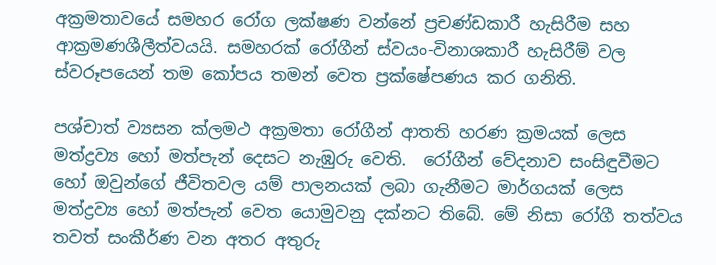අක්‍රමතාවයේ සමහර රෝග ලක්ෂණ වන්නේ ප්‍රචණ්ඩකාරී හැසිරීම සහ ආක්‍රමණශීලීත්වයයි. සමහරක් රෝගීන් ස්වයං-විනාශකාරී හැසිරීම් වල ස්වරූපයෙන් තම කෝපය තමන් වෙත ප්‍රක්ෂේපණය කර ගනිති.

පශ්චාත් ව්‍යසන ක්ලමථ අක්‍රමතා රෝගීන් ආතති හරණ ක්‍රමයක් ලෙස මත්ද්‍රව්‍ය හෝ මත්පැන් දෙසට නැඹුරු වෙති.  රෝගීන් වේදනාව සංසිඳුවීමට හෝ ඔවුන්ගේ ජීවිතවල යම් පාලනයක් ලබා ගැනීමට මාර්ගයක් ලෙස මත්ද්‍රව්‍ය හෝ මත්පැන් වෙත යොමුවනු දක්නට තිබේ. මේ නිසා රෝගී තත්වය තවත් සංකීර්ණ වන අතර අතුරු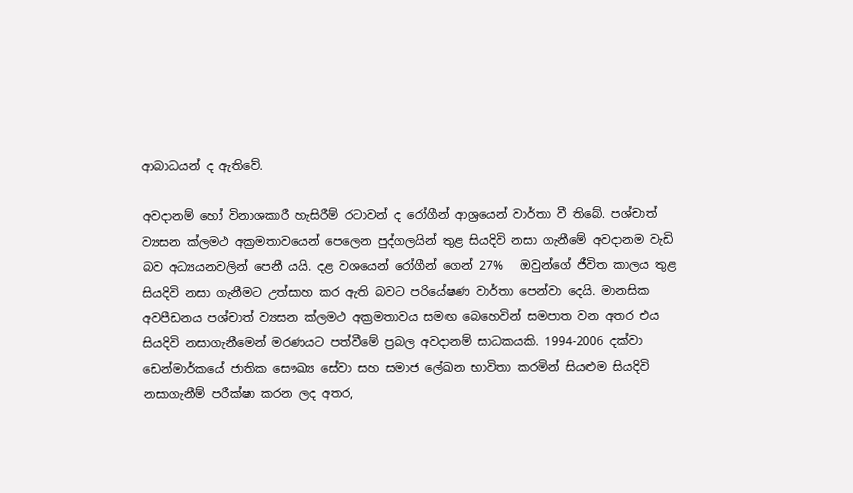ආබාධයන් ද ඇතිවේ.

අවදානම් හෝ විනාශකාරී හැසිරීම් රටාවන් ද රෝගීන් ආශ්‍රයෙන් වාර්තා වී තිබේ. පශ්චාත් ව්‍යසන ක්ලමථ අක්‍රමතාවයෙන් පෙලෙන පුද්ගලයින් තුළ සියදිවි නසා ගැනීමේ අවදානම වැඩි බව අධ්‍යයනවලින් පෙනී යයි. දළ වශයෙන් රෝගීන් ගෙන් 27%   ඔවුන්ගේ ජීවිත කාලය තුළ සියදිවි නසා ගැනීමට උත්සාහ කර ඇති බවට පරියේෂණ වාර්තා පෙන්වා දෙයි. මානසික අවපීඩනය පශ්චාත් ව්‍යසන ක්ලමථ අක්‍රමතාවය සමඟ බෙහෙවින් සමපාත වන අතර එය සියදිවි නසාගැනීමෙන් මරණයට පත්වීමේ ප්‍රබල අවදානම් සාධකයකි. 1994-2006 දක්වා ඩෙන්මාර්කයේ ජාතික සෞඛ්‍ය සේවා සහ සමාජ ලේඛන භාවිතා කරමින් සියළුම සියදිවි නසාගැනීම් පරීක්ෂා කරන ලද අතර,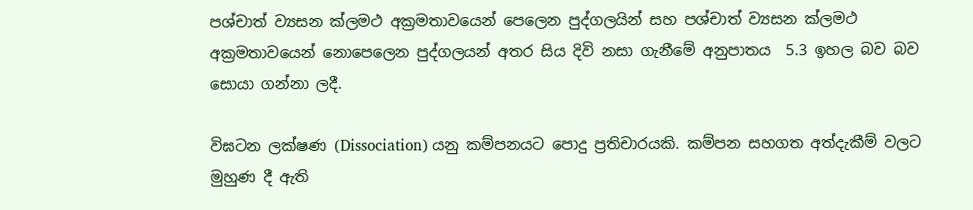පශ්චාත් ව්‍යසන ක්ලමථ අක්‍රමතාවයෙන් පෙලෙන පුද්ගලයින් සහ පශ්චාත් ව්‍යසන ක්ලමථ අක්‍රමතාවයෙන් නොපෙලෙන පුද්ගලයන් අතර සිය දිවි නසා ගැනීමේ අනුපාතය  5.3 ඉහල බව බව සොයා ගන්නා ලදී.

විඝටන ලක්ෂණ (Dissociation) යනු කම්පනයට පොදු ප්‍රතිචාරයකි. කම්පන සහගත අත්දැකීම් වලට මුහුණ දී ඇති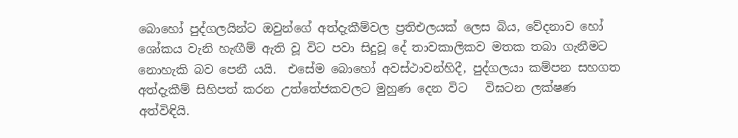බොහෝ පුද්ගලයින්ට ඔවුන්ගේ අත්දැකීම්වල ප්‍රතිඑලයක් ලෙස බිය, වේදනාව හෝ ශෝකය වැනි හැඟීම් ඇති වූ විට පවා සිදුවූ දේ තාවකාලිකව මතක තබා ගැනීමට නොහැකි බව පෙනී යයි.  එසේම බොහෝ අවස්ථාවන්හිදී, පුද්ගලයා කම්පන සහගත අත්දැකීම් සිහිපත් කරන උත්තේජකවලට මුහුණ දෙන විට   විඝටන ලක්ෂණ අත්විඳියි.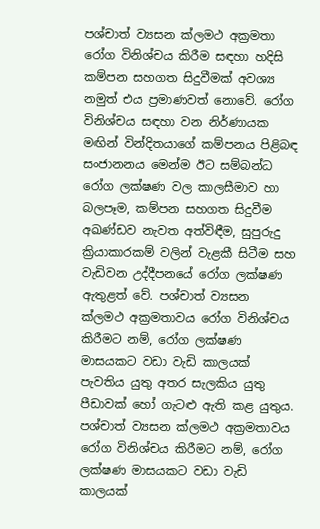පශ්චාත් ව්‍යසන ක්ලමථ අක්‍රමතා රෝග විනිශ්චය කිරීම සඳහා හදිසි කම්පන සහගත සිදුවීමක් අවශ්‍ය නමුත් එය ප්‍රමාණවත් නොවේ. රෝග විනිශ්චය සඳහා වන නිර්ණායක මඟින් වින්දිතයාගේ කම්පනය පිළිබඳ සංජානනය මෙන්ම ඊට සම්බන්ධ රෝග ලක්ෂණ වල කාලසීමාව හා බලපෑම, කම්පන සහගත සිදුවීම අඛණ්ඩව නැවත අත්විඳීම, සුපුරුදු ක්‍රියාකාරකම් වලින් වැළකී සිටීම සහ වැඩිවන උද්දීපනයේ රෝග ලක්ෂණ ඇතුළත් වේ. පශ්චාත් ව්‍යසන ක්ලමථ අක්‍රමතාවය රෝග විනිශ්චය කිරීමට නම්, රෝග ලක්ෂණ මාසයකට වඩා වැඩි කාලයක් පැවතිය යුතු අතර සැලකිය යුතු පීඩාවක් හෝ ගැටළු ඇති කළ යුතුය. පශ්චාත් ව්‍යසන ක්ලමථ අක්‍රමතාවය රෝග විනිශ්චය කිරීමට නම්, රෝග ලක්ෂණ මාසයකට වඩා වැඩි කාලයක්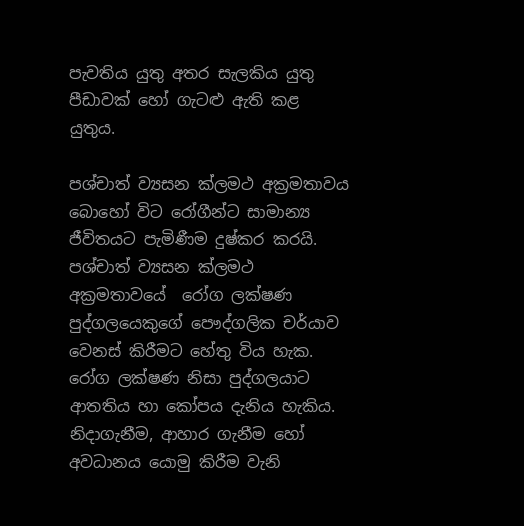පැවතිය යුතු අතර සැලකිය යුතු පීඩාවක් හෝ ගැටළු ඇති කළ යුතුය.

පශ්චාත් ව්‍යසන ක්ලමථ අක්‍රමතාවය බොහෝ විට රෝගීන්ට සාමාන්‍ය ජීවිතයට පැමිණීම දුෂ්කර කරයි.  පශ්චාත් ව්‍යසන ක්ලමථ අක්‍රමතාවයේ  රෝග ලක්ෂණ පුද්ගලයෙකුගේ පෞද්ගලික චර්යාව වෙනස් කිරීමට හේතු විය හැක. රෝග ලක්ෂණ නිසා පුද්ගලයාට ආතතිය හා කෝපය දැනිය හැකිය. නිදාගැනීම, ආහාර ගැනීම හෝ අවධානය යොමු කිරීම වැනි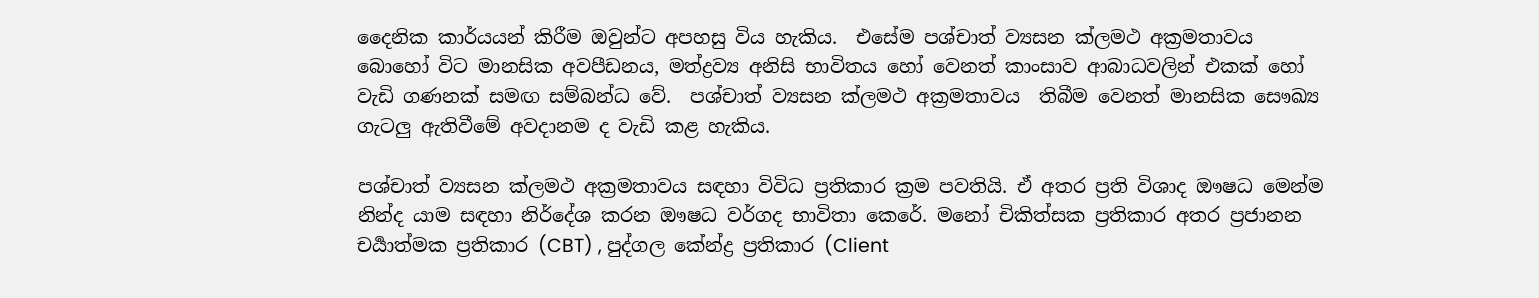දෛනික කාර්යයන් කිරීම ඔවුන්ට අපහසු විය හැකිය.  එසේම පශ්චාත් ව්‍යසන ක්ලමථ අක්‍රමතාවය බොහෝ විට මානසික අවපීඩනය, මත්ද්‍රව්‍ය අනිසි භාවිතය හෝ වෙනත් කාංසාව ආබාධවලින් එකක් හෝ වැඩි ගණනක් සමඟ සම්බන්ධ වේ.  පශ්චාත් ව්‍යසන ක්ලමථ අක්‍රමතාවය  තිබීම වෙනත් මානසික සෞඛ්‍ය ගැටලු ඇතිවීමේ අවදානම ද වැඩි කළ හැකිය.

පශ්චාත් ව්‍යසන ක්ලමථ අක්‍රමතාවය සඳහා විවිධ ප්‍රතිකාර ක්‍රම පවතියි. ඒ අතර ප්‍රති විශාද ඖෂධ මෙන්ම නින්ද යාම සඳහා නිර්දේශ කරන ඖෂධ වර්ගද භාවිතා කෙරේ. මනෝ චිකිත්සක ප්‍රතිකාර අතර ප්‍රජානන චර්‍යාත්මක ප්‍රතිකාර (CBT) , පුද්ගල කේන්ද්‍ර ප්‍රතිකාර (Client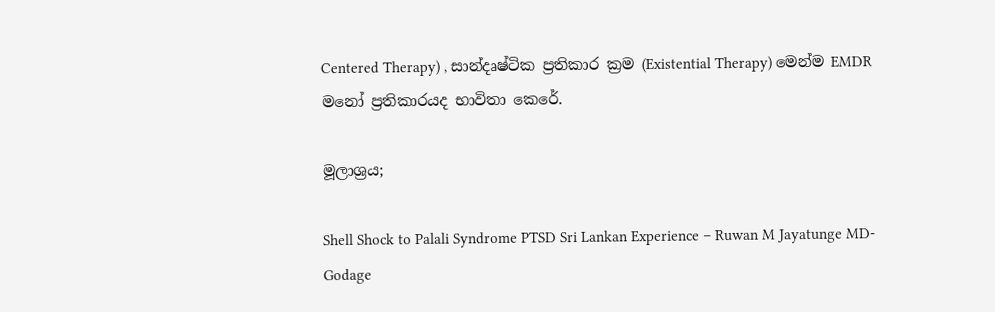Centered Therapy) , සාන්දෘෂ්ටික ප්‍රතිකාර ක්‍රම (Existential Therapy) මෙන්ම EMDR මනෝ ප්‍රතිකාරයද භාවිතා කෙරේ.

මූලාශ්‍රය;

Shell Shock to Palali Syndrome PTSD Sri Lankan Experience – Ruwan M Jayatunge MD- Godage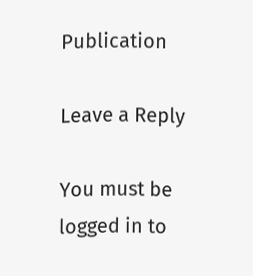Publication

Leave a Reply

You must be logged in to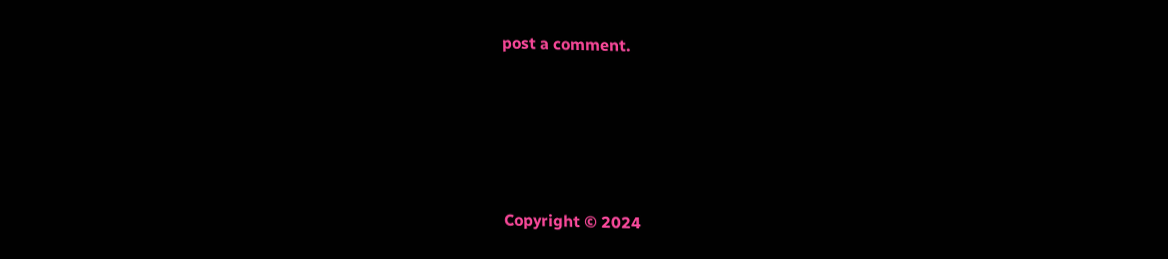post a comment.






Copyright © 2024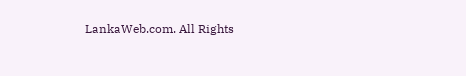LankaWeb.com. All Rights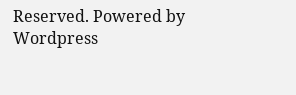Reserved. Powered by Wordpress